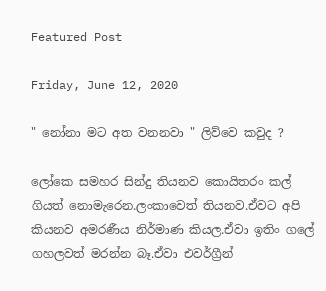Featured Post

Friday, June 12, 2020

" නෝනා මට අත වනනවා " ලිව්වෙ කවුද ?

ලෝකෙ සමහර සින්දු තියනව කොයිතරං කල් ගියත් නොමැරෙන.ලංකාවෙත් තියනව.ඒවට අපි කියනව අමරණීය නිර්මාණ කියල.ඒවා ඉතිං ගලේ ගහලවත් මරන්න බෑ.ඒවා එවර්ග්‍රීන්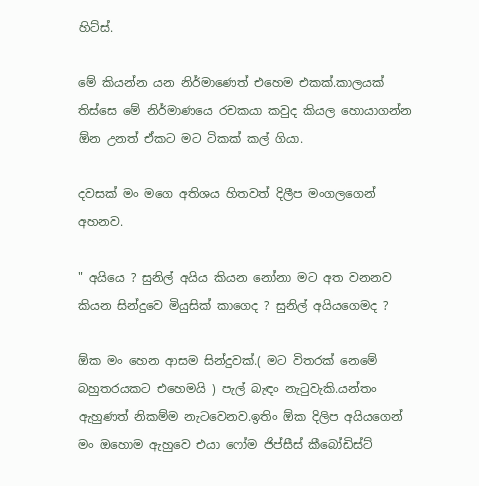හිට්ස්.

මේ කියන්න යන නිර්මාණෙත් එහෙම එකක්.කාලයක් තිස්සෙ මේ නිර්මාණයෙ රචකයා කවුද කියල හොයාගන්න ඕන උනත් ඒකට මට ටිකක් කල් ගියා.

දවසක් මං මගෙ අතිශය හිතවත් දිලීප මංගලගෙන් අහනව.

" අයියෙ ? සුනිල් අයිය කියන නෝනා මට අත වනනව කියන සින්දුවෙ මියුසික් කාගෙද ? සුනිල් අයියගෙමද ?

ඕක මං හෙන ආසම සින්දුවක්.( මට විතරක් නෙමේ බහුතරයකට එහෙමයි ) පැල් බැඳං නැටුවැකි.යන්තං ඇහුණත් නිකම්ම නැටවෙනව.ඉතිං ඕක දිලිප අයියගෙන් මං ඔහොම ඇහුවෙ එයා ෆෝම ජිප්සීස් කීබෝඩිස්ට්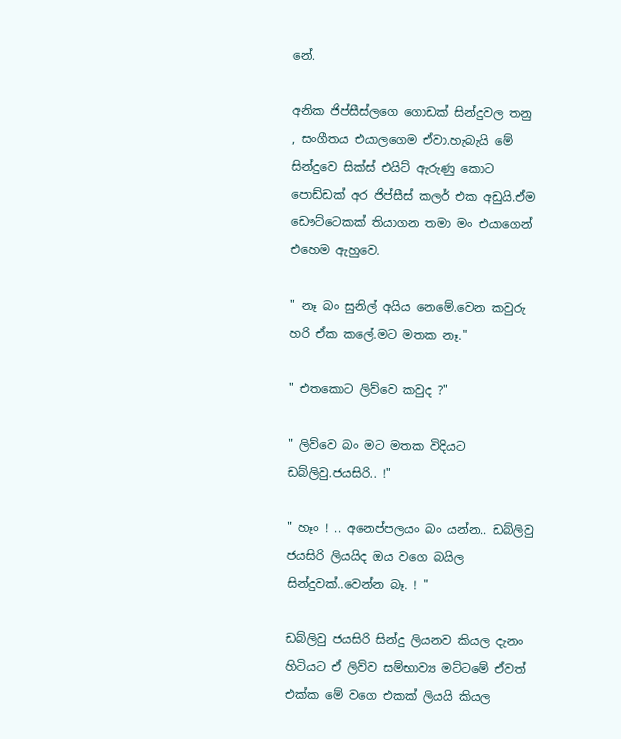නේ.

අනික ජිප්සීස්ලගෙ ගොඩක් සින්දුවල තනු , සංගීතය එයාලගෙම ඒවා.හැබැයි මේ සින්දුවෙ සික්ස් එයිට් ඇරුණු කොට පොඩ්ඩක් අර ජිප්සීස් කලර් එක අඩුයි.ඒම ඩෞට්ටෙකක් තියාගන තමා මං එයාගෙන් එහෙම ඇහුවෙ.

" නෑ බං සුනිල් අයිය නෙමේ.වෙන කවුරු හරි ඒක කලේ.මට මතක නෑ."

" එතකොට ලිව්වෙ කවුද ?"

" ලිව්වෙ බං මට මතක විදියට ඩබ්ලිවු.ජයසිරි.. !"

" හෑං ! .. අනෙප්පලයං බං යන්න.. ඩබ්ලිවු ජයසිරි ලියයිද ඔය වගෙ බයිල සින්දුවක්..වෙන්න බෑ. ! "

ඩබ්ලිවු ජයසිරි සින්දු ලියනව කියල දැනං හිටියට ඒ ලිව්ව සම්භාව්‍ය මට්ටමේ ඒවත් එක්ක මේ වගෙ එකක් ලියයි කියල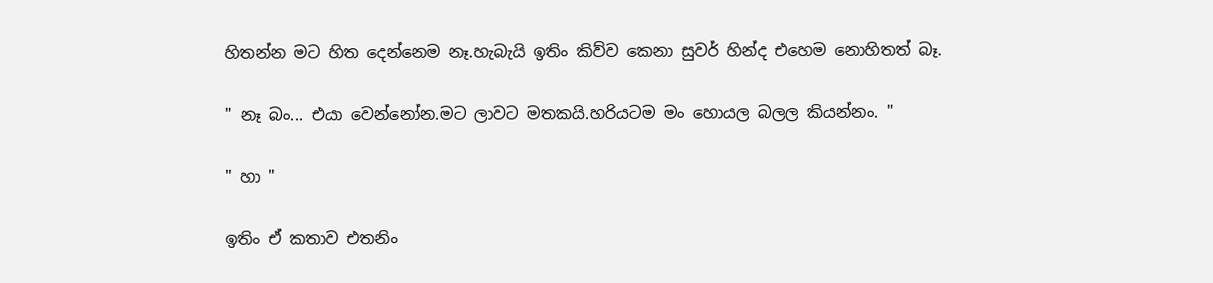හිතන්න මට හිත දෙන්නෙම නෑ.හැබැයි ඉතිං කිව්ව කෙනා සුවර් හින්ද එහෙම නොහිතත් බෑ.

" නෑ බං... එයා වෙන්නෝන.මට ලාවට මතකයි.හරියටම මං හොයල බලල කියන්නං. "

" හා "

ඉතිං ඒ කතාව එතනිං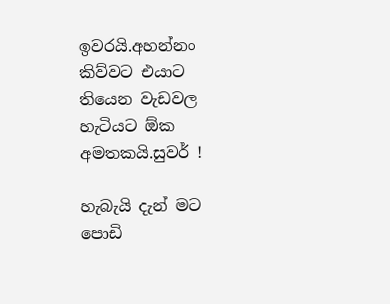ඉවරයි.අහන්නං කිව්වට එයාට තියෙන වැඩවල හැටියට ඕක අමතකයි.සුවර් !

හැබැයි දැන් මට පොඩි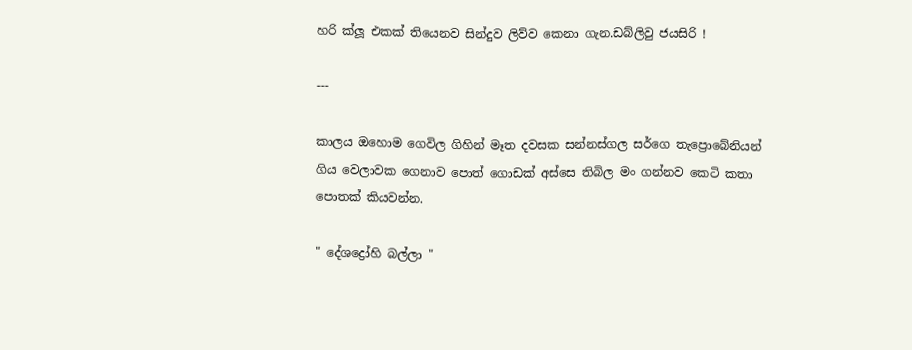හරි ක්ලූ එකක් තියෙනව සින්දුව ලිව්ව කෙනා ගැන.ඩබ්ලිවු ජයසිරි !

---

කාලය ඔහොම ගෙවිල ගිහින් මෑත දවසක සන්නස්ගල සර්ගෙ තැප්‍රොබේනියන් ගිය වෙලාවක ගෙනාව පොත් ගොඩක් අස්සෙ තිබිල මං ගන්නව කෙටි කතා පොතක් කියවන්න.

" දේශද්‍රෝහි බල්ලා "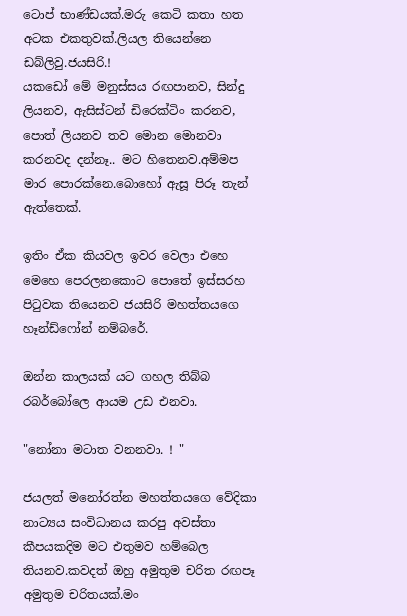ටොප් භාණ්ඩයක්.මරු කෙටි කතා හත අටක එකතුවක්.ලියල තියෙන්නෙ ඩබ්ලිවු.ජයසිරි.!
යකඩෝ මේ මනුස්සය රඟපානව, සින්දු ලියනව, ඇසිස්ටන් ඩිරෙක්ටිං කරනව, පොත් ලියනව තව මොන මොනවා කරනවද දන්නෑ.. මට හිතෙනව.අම්මප මාර පොරක්නෙ.බොහෝ ඇසූ පිරූ තැන් ඇත්තෙක්.

ඉතිං ඒක කියවල ඉවර වෙලා එහෙ මෙහෙ පෙරලනකොට පොතේ ඉස්සරහ පිටුවක තියෙනව ජයසිරි මහත්තයගෙ හෑන්ඩ්ෆෝන් නම්බරේ.

ඔන්න කාලයක් යට ගහල තිබ්බ රබර්බෝලෙ ආයම උඩ එනවා.

"නෝනා මටාත වනනවා. ! "

ජයලත් මනෝරත්න මහත්තයගෙ වේදිකා නාට්‍යය සංවිධානය කරපු අවස්තා කීපයකදිම මට එතුමව හම්බෙල තියනව.කවදත් ඔහු අමුතුම චරිත රඟපෑ අමුතුම චරිතයක්.මං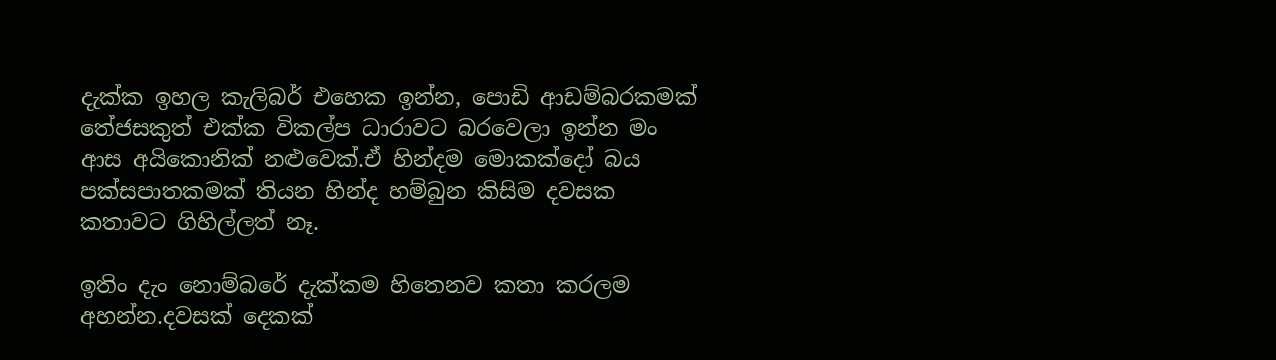දැක්ක ඉහල කැලිබර් එහෙක ඉන්න, පොඩි ආඩම්බරකමක් තේජසකුත් එක්ක විකල්ප ධාරාවට බරවෙලා ඉන්න මං ආස අයිකොනික් නළුවෙක්.ඒ හින්දම මොකක්දෝ බය පක්සපාතකමක් තියන හින්ද හම්බුන කිසිම දවසක කතාවට ගිහිල්ලත් නෑ.

ඉතිං දැං නොම්බරේ දැක්කම හිතෙනව කතා කරලම අහන්න.දවසක් දෙකක්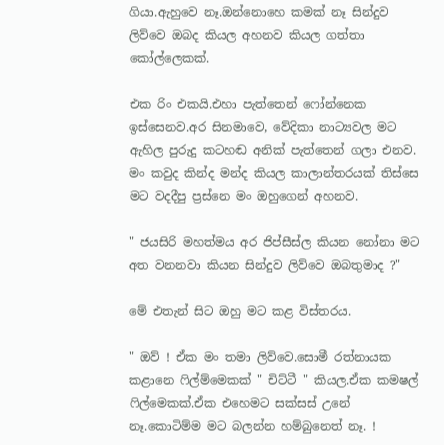ගියා.ඇහුවෙ නෑ.ඔන්නොහෙ කමක් නෑ සින්දුව ලිව්වෙ ඔබද කියල අහනව කියල ගත්තා කෝල්ලෙකක්.

එක රිං එකයි.එහා පැත්තෙන් ෆෝන්නෙක ඉස්සෙනව.අර සිනමාවෙ, වේදිකා නාට්‍යවල මට ඇහිල පුරුදු කටහඬ අනික් පැත්තෙන් ගලා එනව.
මං කවුද කින්ද මන්ද කියල කාලාන්තරයක් තිස්සෙ මට වදදීපු ප්‍රස්නෙ මං ඔහුගෙන් අහනව.

" ජයසිරි මහත්මය අර ජිප්සීස්ල කියන නෝනා මට අත වනනවා කියන සින්දුව ලිව්වෙ ඔබතුමාද ?"

මේ එතැන් සිට ඔහු මට කළ විස්තරය.

" ඔව් ! ඒක මං තමා ලිව්වෙ.සොමී රත්නායක කළානෙ ෆිල්ම්මෙකක් " චිට්ටී " කියල.ඒක කමෂල් ෆිල්මෙකක්.ඒක එහෙමට සක්සස් උනේ නෑ.කොටිම්ම මට බලන්න හම්බුනෙත් නෑ. !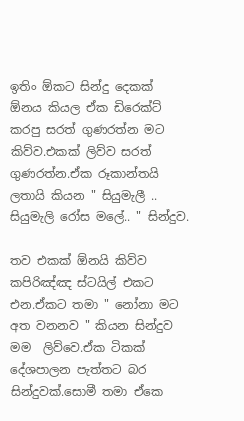ඉතිං ඕකට සින්දු දෙකක් ඕනය කියල ඒක ඩිරෙක්ට් කරපු සරත් ගුණරත්න මට කිව්ව.එකක් ලිව්ව සරත් ගුණරත්න.ඒක රූකාන්තයි ලතායි කියන " සියුමැලී .. සියුමැලි රෝස මලේ.. " සින්දුව.

තව එකක් ඕනයි කිව්ව කපිරිඤ්ඤ ස්ටයිල් එකට එන.ඒකට තමා " නෝනා මට අත වනනව " කියන සින්දුව මම  ලිව්වෙ.ඒක ටිකක් දේශපාලන පැත්තට බර සින්දුවක්.සොමී තමා ඒකෙ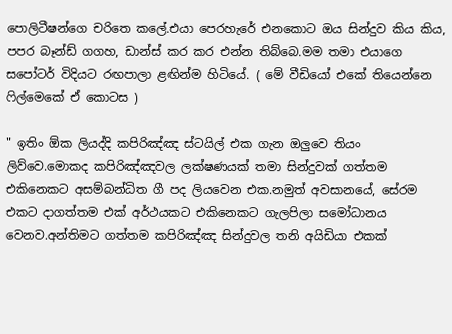පොලිටීෂන්ගෙ චරිතෙ කලේ.එයා පෙරහැරේ එනකොට ඔය සින්දුව කිය කිය, පපර බෑන්ඩ් ගගහ, ඩාන්ස් කර කර එන්න තිබ්බෙ.මම තමා එයාගෙ සපෝටර් විදියට රඟපාලා ළඟින්ම හිටියේ. ( මේ වීඩියෝ එකේ තියෙන්නෙ ෆිල්මෙකේ ඒ කොටස )

" ඉතිං ඕක ලියද්දි කපිරිඤ්ඤ ස්ටයිල් එක ගැන ඔලුවෙ තියං ලිව්වෙ.මොකද කපිරිඤ්ඤවල ලක්ෂණයක් තමා සින්දුවක් ගත්තම එකිනෙකට අසම්බන්ධිත ගී පද ලියවෙන එක.නමුත් අවසානයේ, සේරම එකට දාගත්තම එක් අර්ථයකට එකිනෙකට ගැලපිලා සමෝධානය වෙනව.අන්තිමට ගත්තම කපිරිඤ්ඤ සින්දුවල තනි අයිඩියා එකක්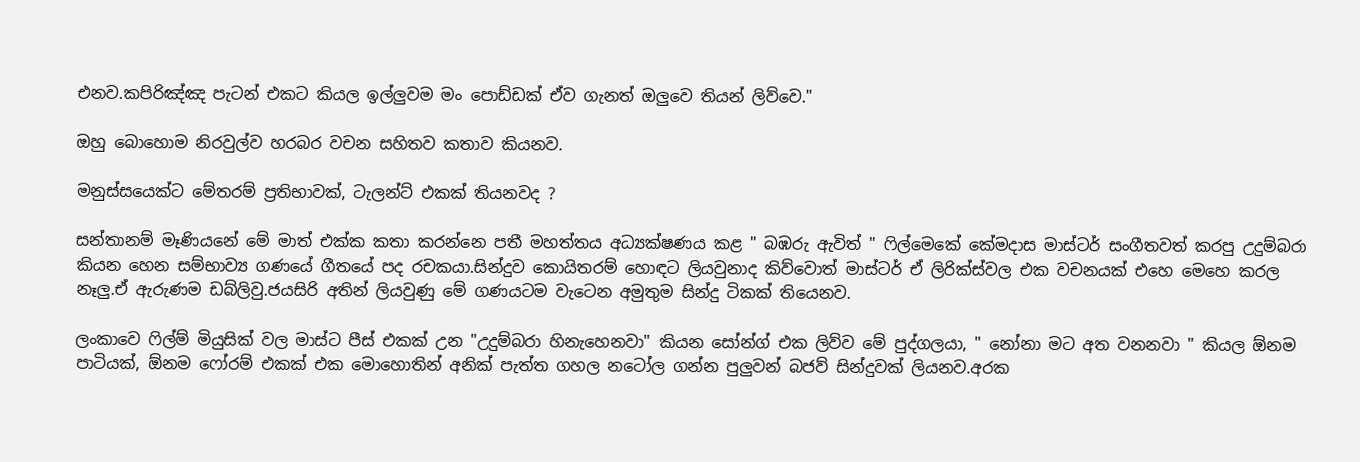එනව.කපිරිඤ්ඤ පැටන් එකට කියල ඉල්ලුවම මං පොඩ්ඩක් ඒව ගැනත් ඔලුවෙ තියන් ලිව්වෙ."

ඔහු බොහොම නිරවුල්ව හරබර වචන සහිතව කතාව කියනව.

මනුස්සයෙක්ට මේතරම් ප්‍රතිභාවක්, ටැලන්ට් එකක් තියනවද ?

සන්තානම් මෑණියනේ මේ මාත් එක්ක කතා කරන්නෙ පතී මහත්තය අධ්‍යක්ෂණය කළ " බඹරු ඇවිත් " ෆිල්මෙකේ කේමදාස මාස්ටර් සංගීතවත් කරපු උදුම්බරා කියන හෙන සම්භාව්‍ය ගණයේ ගීතයේ පද රචකයා.සින්දුව කොයිතරම් හොඳට ලියවුනාද කිව්වොත් මාස්ටර් ඒ ලිරික්ස්වල එක වචනයක් එහෙ මෙහෙ කරල නෑලු.ඒ ඇරුණම ඩබ්ලිවු.ජයසිරි අතින් ලියවුණු මේ ගණයටම වැටෙන අමුතුම සින්දු ටිකක් තියෙනව.

ලංකාවෙ ෆිල්ම් මියුසික් වල මාස්ට පීස් එකක් උන "උදුම්බරා හිනැහෙනවා" කියන සෝන්ග් එක ලිව්ව මේ පුද්ගලයා, " නෝනා මට අත වනනවා " කියල ඕනම පාටියක්, ඕනම ෆෝරම් එකක් එක මොහොතින් අනික් පැත්ත ගහල නටෝල ගන්න පුලුවන් බජව් සින්දුවක් ලියනව.අරක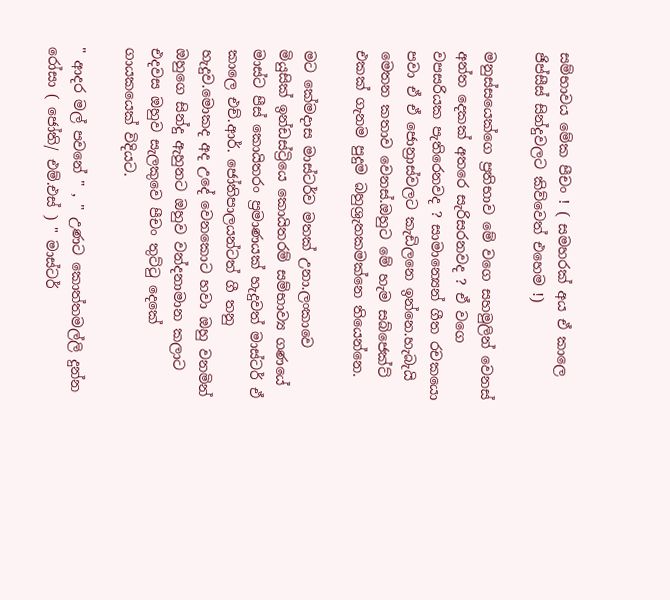සම්භාවය මේක පීචං ! ( සමහරක් අය ඒ කාලෙ ජිප්සීස් සින්දුවලට කිව්වෙත් එහෙම !)

මනුස්සයෙක්ගෙ ප්‍රතිභාව මේ වගෙ සහමුලින් වෙනස් අන්ත දෙකක් අතරෙ සැරිසරනවද ? ඒ වගෙ වපසරියක පැතිරෙනවද ? සාමාන්‍යෙන් ගීත රචකයො පවා ඒ ඒ ජොන්‍රාස්වලට කැඩිලනෙ ඉන්නෙ.හැබැයි මෙතන කතාව වෙනස්.ඔහුට මේ හැම සබ්ජෙක්ට් එකක් ගැනම පුදුම බහුශ්‍රැතකමක්නෙ තියෙන්නෙ.

මට කේමදාස මාස්ටර්ව මතක් උනා.ලංකාවෙ මියුසික් ඉන්ඩස්ට්‍රියෙ කොයිතරම් සම්භාව්‍ය ගණයේ මාස්ට පීස් කොයිතරං ප්‍රමාණයක් හැදුවත් මාස්ටර් ඒ කාලෙ එච්.ආර්. ජෝතිපාලයන්ටත් ගී තනු හැදුව.මොකද අද උදේ වෙනකොට හවා ඔහු වනමින් ඔහුගෙ සින්දු ඇහුනට ඔහුව වන්දනාමාන කලාට එදවස ඔහුව සැලකුවෙ පීචං තුට්ටු දෙකේ ගායකයෙක් විදියට.

" ආදර මල් පවනේ " , " උණට කොත්තමල්ලි දුන්න රෝසා ( ජෝති/ එම්.එස් ) " මාස්ටර්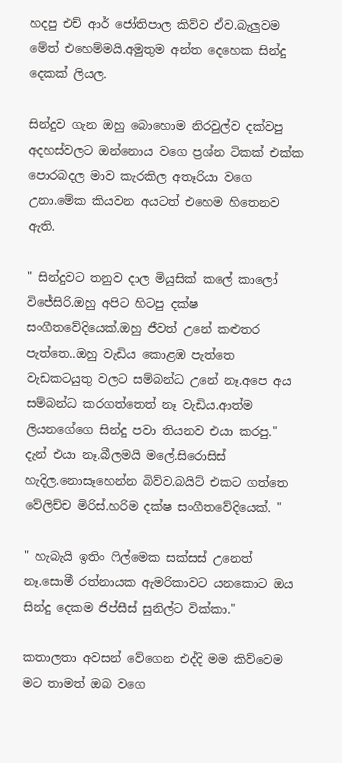හදපු එච් ආර් ජෝතිපාල කිව්ව ඒව.බැලුවම මේත් එහෙම්මයි.අමුතුම අන්ත දෙහෙක සින්දු දෙකක් ලියල.

සින්දුව ගැන ඔහු බොහොම නිරවුල්ව දක්වපු අදහස්වලට ඔන්නොය වගෙ ප්‍රශ්න ටිකක් එක්ක පොරබදල මාව කැරකිල අතෑරියා වගෙ උනා.මේක කියවන අයටත් එහෙම හිතෙනව ඇති.

" සින්දුවට තනුව දාල මියුසික් කලේ කාලෝ විජේසිරි.ඔහු අපිට හිටපු දක්ෂ සංගීතවේදියෙක්.ඔහු ජීවත් උනේ කළුතර පැත්තෙ..ඔහු වැඩිය කොළඹ පැත්තෙ වැඩකටයුතු වලට සම්බන්ධ උනේ නෑ.අපෙ අය සම්බන්ධ කරගත්තෙත් නෑ වැඩිය.ආත්ම ලියනගේගෙ සින්දු පවා තියනව එයා කරපු." දැන් එයා නෑ.බීලමයි මලේ.සිරොසිස් හැදිල.නොසෑහෙන්න බිව්ව.බයිට් එකට ගත්‍තෙ වේලිච්ච මිරිස්.හරිම දක්ෂ සංගීතවේදියෙක්. "

" හැබැයි ඉතිං ෆිල්මෙක සක්සස් උනෙත් නෑ.සොමී රත්නායක ඇමරිකාවට යනකොට ඔය සින්දු දෙකම ජිප්සීස් සුනිල්ට වික්කා."

කතාලතා අවසන් වේගෙන එද්දි මම කිව්වෙම මට තාමත් ඔබ වගෙ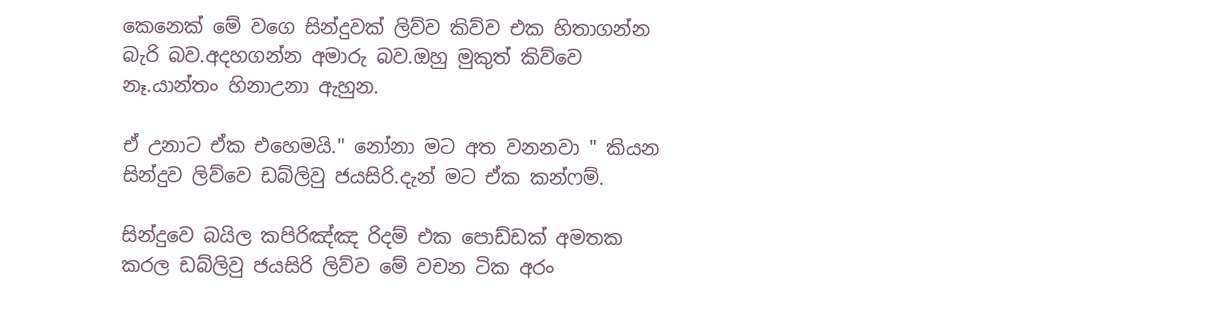කෙනෙක් මේ වගෙ සින්දුවක් ලිව්ව කිව්ව එක හිතාගන්න බැරි බව.අදහගන්න අමාරු බව.ඔහු මුකුත් කිව්වෙ නෑ.යාන්තං හිනාඋනා ඇහුන.

ඒ උනාට ඒක එහෙමයි." නෝනා මට අත වනනවා " කියන සින්දුව ලිව්වෙ ඩබ්ලිවු ජයසිරි.දැන් මට ඒක කන්ෆම්.

සින්දුවෙ බයිල කපිරිඤ්ඤ රිදම් එක පොඩ්ඩක් අමතක කරල ඩබ්ලිවු ජයසිරි ලිව්ව මේ වචන ටික අරං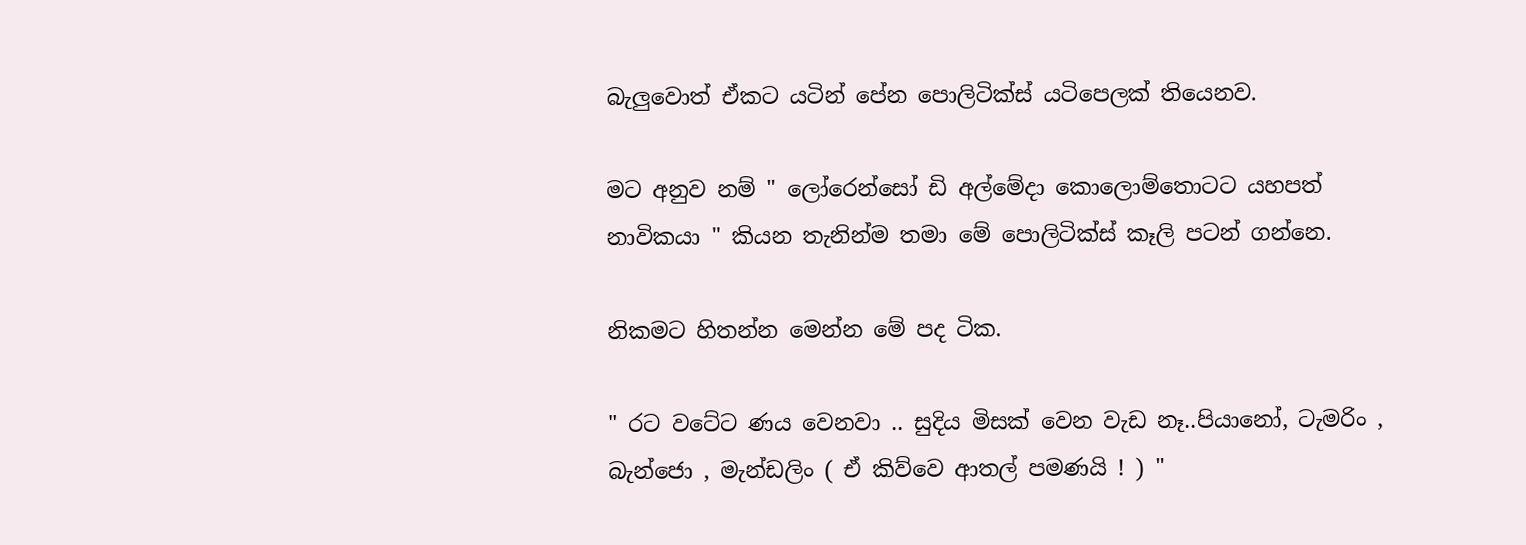බැලුවොත් ඒකට යටින් පේන පොලිටික්ස් යටිපෙලක් තියෙනව.

මට අනුව නම් " ලෝරෙන්සෝ ඩි අල්මේදා කොලොම්තොටට යහපත් නාවිකයා " කියන තැනින්ම තමා මේ පොලිටික්ස් කෑලි පටන් ගන්නෙ.

නිකමට හිතන්න මෙන්න මේ පද ටික.

" රට වටේට ණය වෙනවා .. සුදිය මිසක් වෙන වැඩ නෑ..පියානෝ, ටැමරිං , බැන්ජො , මැන්ඩලිං ( ඒ කිව්වෙ ආතල් පමණයි ! ) "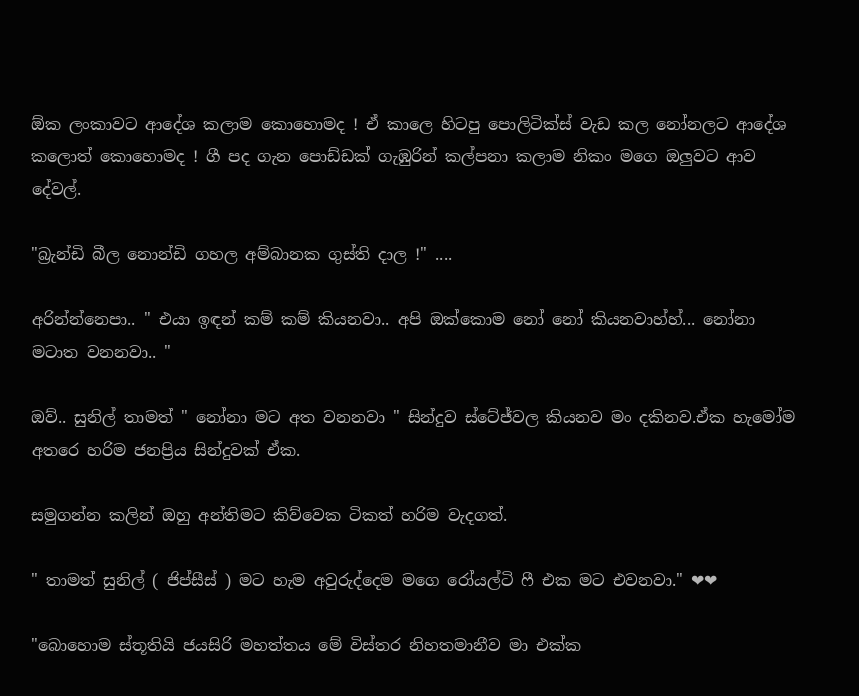ඕක ලංකාවට ආදේශ කලාම කොහොමද ! ඒ කාලෙ හිටපු පොලිටික්ස් වැඩ කල නෝනලට ආදේශ කලොත් කොහොමද ! ගී පද ගැන පොඩ්ඩක් ගැඹුරින් කල්පනා කලාම නිකං මගෙ ඔලුවට ආව දේවල්.

"බ්‍රැන්ඩි බීල නොන්ඩි ගහල අම්බානක ගුස්ති දාල !" ....

අරින්න්නෙපා.. " එයා ඉඳන් කම් කම් කියනවා.. අපි ඔක්කොම නෝ නෝ කියනවාහ්හ්... නෝනා මටාත වනනවා.. "

ඔව්.. සුනිල් තාමත් " නෝනා මට අත වනනවා " සින්දුව ස්ටේජ්වල කියනව මං දකිනව.ඒක හැමෝම අතරෙ හරිම ජනප්‍රිය සින්දුවක් ඒක.

සමුගන්න කලින් ඔහු අන්තිමට කිව්වෙක ටිකත් හරිම වැදගත්.

" තාමත් සුනිල් ( ජිප්සීස් ) මට හැම අවුරුද්දෙම මගෙ රෝයල්ටි ෆී එක මට එවනවා." ❤❤

"බොහොම ස්තූතියි ජයසිරි මහත්තය මේ විස්තර නිහතමානීව මා එක්ක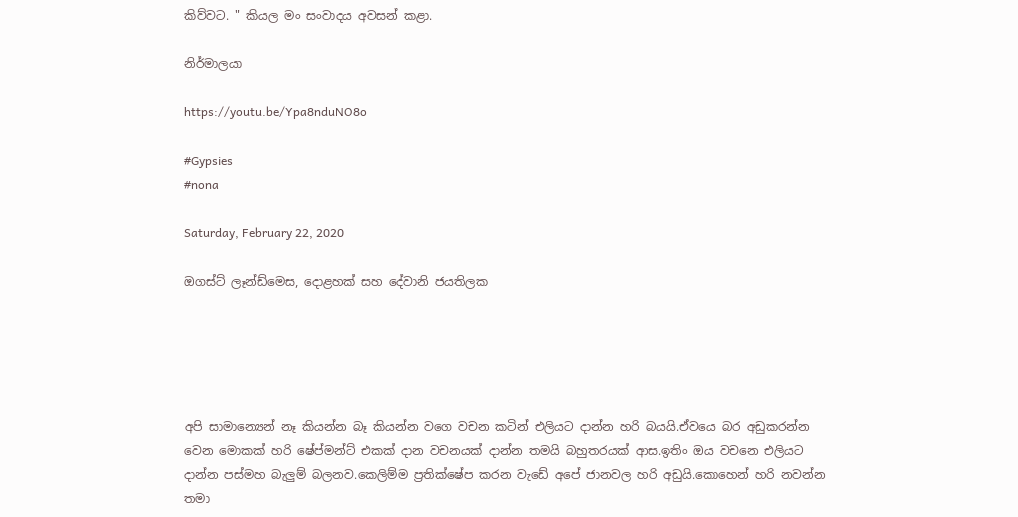කිව්වට. " කියල මං සංවාදය අවසන් කළා.

නිර්මාලයා

https://youtu.be/Ypa8nduNO8o

#Gypsies
#nona

Saturday, February 22, 2020

ඔගස්ට් ලෑන්ඩ්මෙස, දොළහක් සහ දේවානි ජයතිලක





අපි සාමාන්‍යෙන් නෑ කියන්න බෑ කියන්න වගෙ වචන කටින් එලියට දාන්න හරි බයයි.ඒවයෙ බර අඩුකරන්න වෙන මොකක් හරි ෂේප්මන්ට් එකක් දාන වචනයක් දාන්න තමයි බහුතරයක් ආස.ඉතිං ඔය වචනෙ එලියට දාන්න පස්මහ බැලුම් බලනව.කෙලිම්ම ප්‍රතික්ෂේප කරන වැඩේ අපේ ජානවල හරි අඩුයි.කොහෙන් හරි නවන්න තමා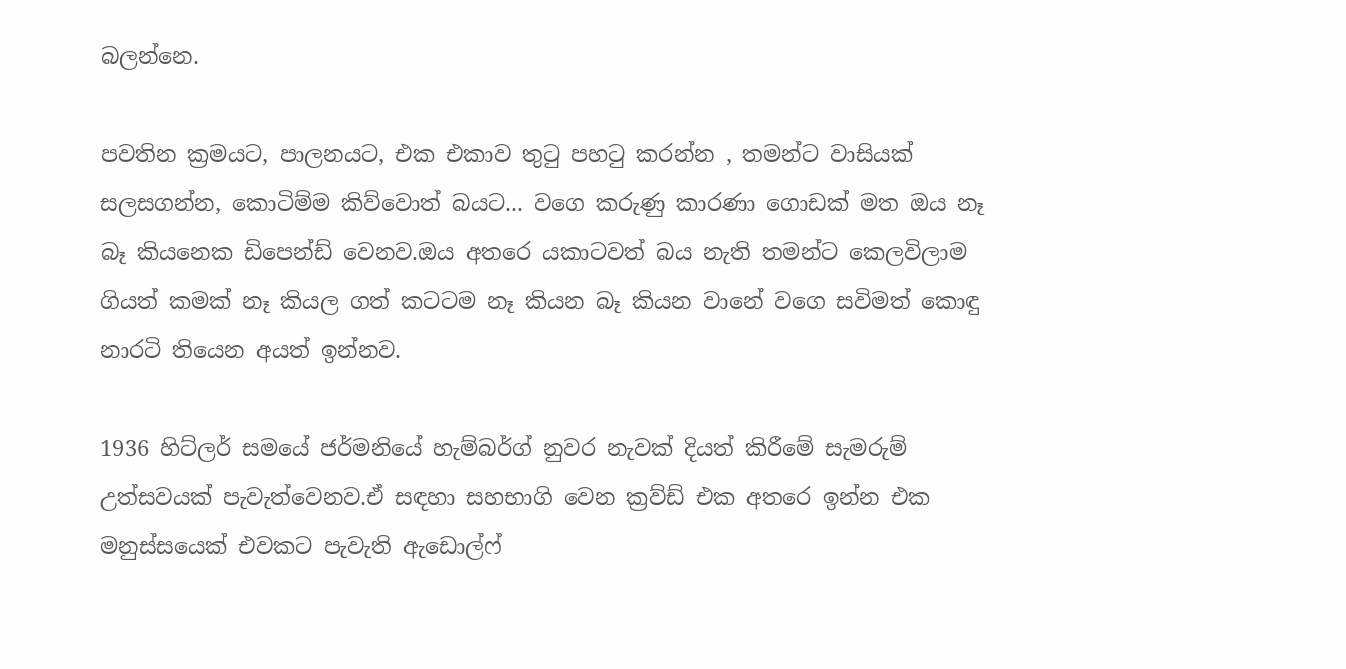බලන්නෙ.

පවතින ක්‍රමයට, පාලනයට, එක එකාව තුටු පහටු කරන්න , තමන්ට වාසියක් සලසගන්න, කොටිම්ම කිව්වොත් බයට... වගෙ කරුණු කාරණා ගොඩක් මත ඔය නෑ බෑ කියනෙක ඩිපෙන්ඩ් වෙනව.ඔය අතරෙ යකාටවත් බය නැති තමන්ට කෙලවිලාම ගියත් කමක් නෑ කියල ගත් කටටම නෑ කියන බෑ කියන වානේ වගෙ සවිමත් කොඳු නාරටි තියෙන අයත් ඉන්නව.

1936 හිට්ලර් සමයේ ජර්මනියේ හැම්බර්ග් නුවර නැවක් දියත් කිරීමේ සැමරුම් උත්සවයක් පැවැත්වෙනව.ඒ සඳහා සහභාගි වෙන ක්‍රව්ඩ් එක අතරෙ ඉන්න එක මනුස්සයෙක් එවකට පැවැති ඇඩොල්ෆ්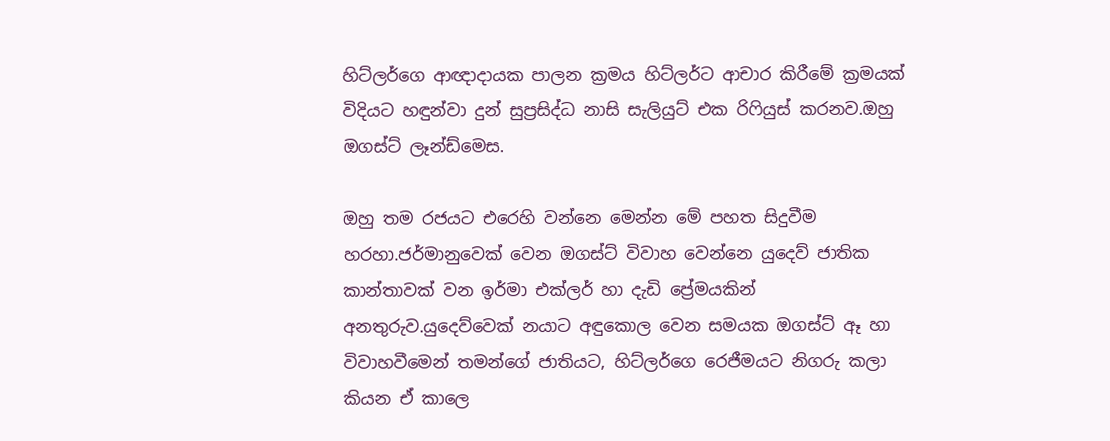හිට්ලර්ගෙ ආඥාදායක පාලන ක්‍රමය හිට්ලර්ට ආචාර කිරීමේ ක්‍රමයක් විදියට හඳුන්වා දුන් සුප්‍රසිද්ධ නාසි සැලියුට් එක රිෆියුස් කරනව.ඔහු ඔගස්ට් ලෑන්ඩ්මෙස.

ඔහු තම රජයට එරෙහි වන්නෙ මෙන්න මේ පහත සිදුවීම හරහා.ජර්මානුවෙක් වෙන ඔගස්ට් විවාහ වෙන්නෙ යුදෙව් ජාතික කාන්තාවක් වන ඉර්මා එක්ලර් හා දැඩි ප්‍රේමයකින් අනතුරුව.යුදෙව්වෙක් නයාට අඳුකොල වෙන සමයක ඔගස්ට් ඈ හා විවාහවීමෙන් තමන්ගේ ජාතියට, හිට්ලර්ගෙ රෙජීමයට නිගරු කලා කියන ඒ කාලෙ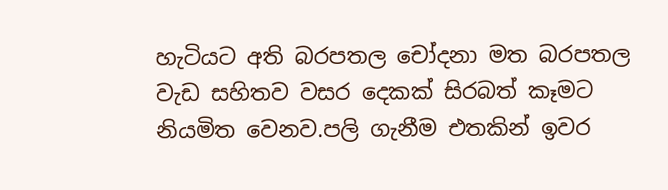හැටියට අති බරපතල චෝදනා මත බරපතල වැඩ සහිතව වසර දෙකක් සිරබත් කෑමට නියමිත වෙනව.පලි ගැනීම එතකින් ඉවර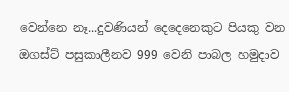වෙන්නෙ නෑ...දුවණියන් දෙදෙනෙකුට පියකු වන ඔගස්ට් පසුකාලීනව 999 වෙනි පාබල හමුදාව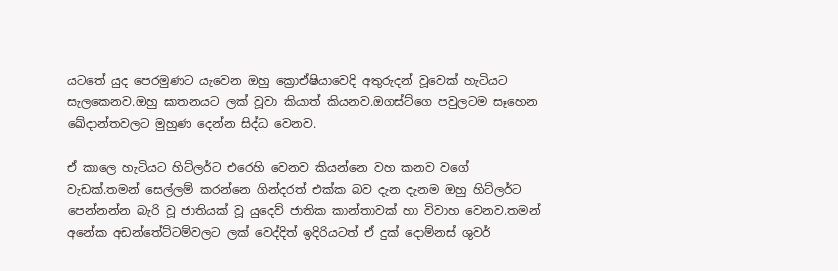යටතේ යුද පෙරමුණට යැවෙන ඔහු ක්‍රොඒෂියාවෙදි අතුරුදන් වූවෙක් හැටියට සැලකෙනව.ඔහු ඝාතනයට ලක් වූවා කියාත් කියනව.ඔගස්ට්ගෙ පවුලටම සෑහෙන ඛේදාන්තවලට මුහුණ දෙන්න සිද්ධ වෙනව.

ඒ කාලෙ හැටියට හිට්ලර්ට එරෙහි වෙනව කියන්නෙ වහ කනව වගේ වැඩක්.තමන් සෙල්ලම් කරන්නෙ ගින්දරත් එක්ක බව දැන දැනම ඔහු හිට්ලර්ට පෙන්නන්න බැරි වූ ජාතියක් වූ යුදෙව් ජාතික කාන්තාවක් හා විවාහ වෙනව.තමන් අනේක අඩන්තේට්ටම්වලට ලක් වෙද්දිත් ඉදිරියටත් ඒ දුක් දොම්නස් ශුවර්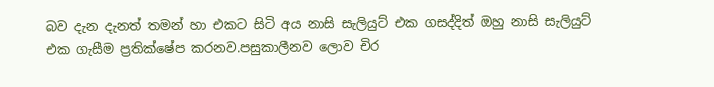බව දැන දැනත් තමන් හා එකට සිටි අය නාසි සැලියුට් එක ගසද්දිත් ඔහු නාසි සැලියුට් එක ගැසීම ප්‍රතික්ෂේප කරනව.පසුකාලීනව ලොව චිර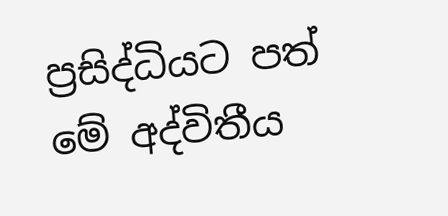ප්‍රසිද්ධියට පත් මේ අද්විතීය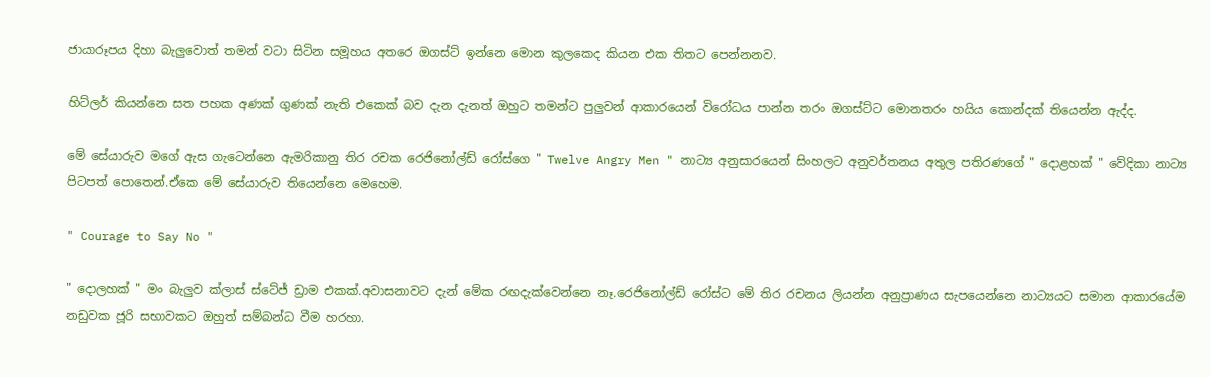ජායාරූපය දිහා බැලුවොත් තමන් වටා සිටින සමූහය අතරෙ ඔගස්ට් ඉන්නෙ මොන කුලකෙද කියන එක තිතට පෙන්නනව.

හිට්ලර් කියන්නෙ සත පහක අණක් ගුණක් නැති එකෙක් බව දැන දැනත් ඔහුට තමන්ට පුලුවන් ආකාරයෙන් විරෝධය පාන්න තරං ඔගස්ට්ට මොනතරං හයිය කොන්දක් තියෙන්න ඇද්ද.

මේ සේයාරුව මගේ ඇස ගැටෙන්නෙ ඇමරිකානු තිර රචක රෙජිනෝල්ඩ් රෝස්ගෙ " Twelve Angry Men " නාට්‍ය අනුසාරයෙන් සිංහලට අනුවර්තනය අතුල පතිරණගේ " දොළහක් " වේදිකා නාට්‍ය පිටපත් පොතෙන්.ඒකෙ මේ සේයාරුව තියෙන්නෙ මෙහෙම.

" Courage to Say No "

" දොලහක් " මං බැලුව ක්ලාස් ස්ටේජ් ඩ්‍රාම එකක්.අවාසනාවට දැන් මේක රඟදැක්වෙන්නෙ නෑ.රෙජිනෝල්ඩ් රෝස්ට මේ තිර රචනය ලියන්න අනුප්‍රාණය සැපයෙන්නෙ නාට්‍යයට සමාන ආකාරයේම නඩුවක ජූරි සභාවකට ඔහුත් සම්බන්ධ වීම හරහා.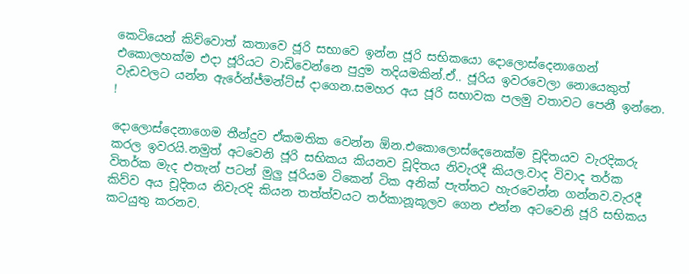කෙටියෙන් කිව්වොත් කතාවෙ ජූරි සභාවෙ ඉන්න ජූරි සභිකයො දොලොස්දෙනාගෙන් එකොලහක්ම එදා ජූරියට වාඩිවෙන්නෙ පුදුම තදියමකින්.ඒ.. ජූරිය ඉවරවෙලා නොයෙකුත් වැඩවලට යන්න ඇරේන්ජ්මන්ට්ස් දාගෙන.සමහර අය ජූරි සභාවක පලමු වතාවට පෙනී ඉන්නෙ. !

දොලොස්දෙනාගෙම තීන්දුව ඒකමතික වෙන්න ඕන.එකොලොස්දෙනෙක්ම චූදිතයව වැරදිකරු කරල ඉවරයි.නමුත් අටවෙනි ජූරි සභිකය කියනව චූදිතය නිවැරදී කියල.වාද විවාද තර්ක විතර්ක මැද එතැන් පටන් මුලු ජූරියම ටිකෙන් ටික අනික් පැත්තට හැරවෙන්න ගන්නව.වැරදී කිව්ව අය චූදිතය නිවැරදි කියන තත්ත්වයට තර්කානූකූලව ගෙන එන්න අටවෙනි ජූරි සභිකය කටයුතු කරනව.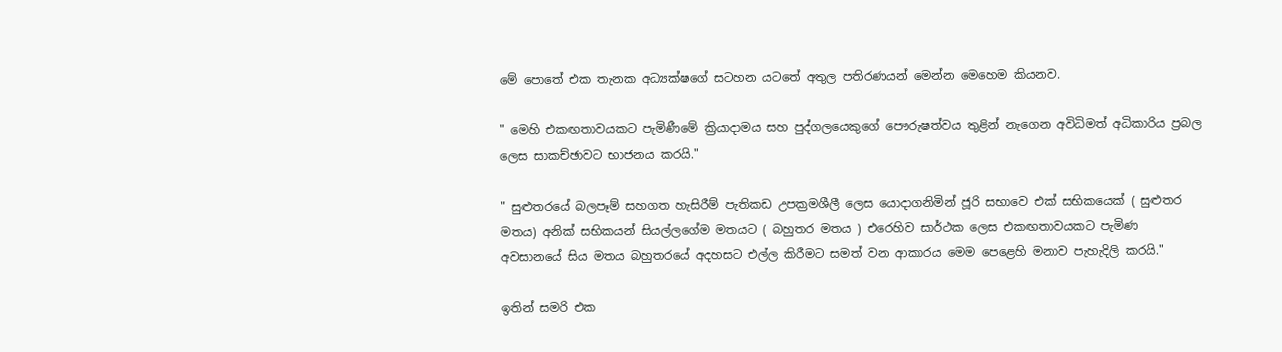මේ පොතේ එක තැනක අධ්‍යක්ෂගේ සටහන යටතේ අතුල පතිරණයන් මෙන්න මෙහෙම කියනව.

" මෙහි එකඟතාවයකට පැමිණීමේ ක්‍රියාදාමය සහ පුද්ගලයෙකුගේ පෞරුෂත්වය තුළින් නැගෙන අවිධිමත් අධිකාරිය ප්‍රබල ලෙස සාකච්ඡාවට භාජනය කරයි."

" සුළුතරයේ බලපෑම් සහගත හැසිරීම් පැතිකඩ උපක්‍රමශීලී ලෙස යොදාගනිමින් ජූරි සභාවෙ එක් සභිකයෙක් ( සුළුතර මතය) අනික් සභිකයන් සියල්ලගේම මතයට ( බහුතර මතය ) එරෙහිව සාර්ථක ලෙස එකඟතාවයකට පැමිණ අවසානයේ සිය මතය බහුතරයේ අදහසට එල්ල කිරීමට සමත් වන ආකාරය මෙම පෙළෙහි මනාව පැහැදිලි කරයි."

ඉතින් සමරි එක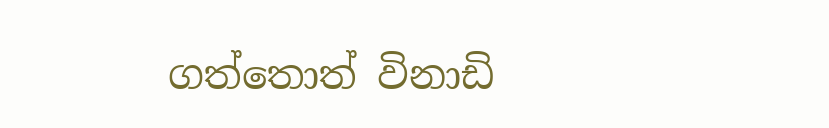ගත්තොත් විනාඩි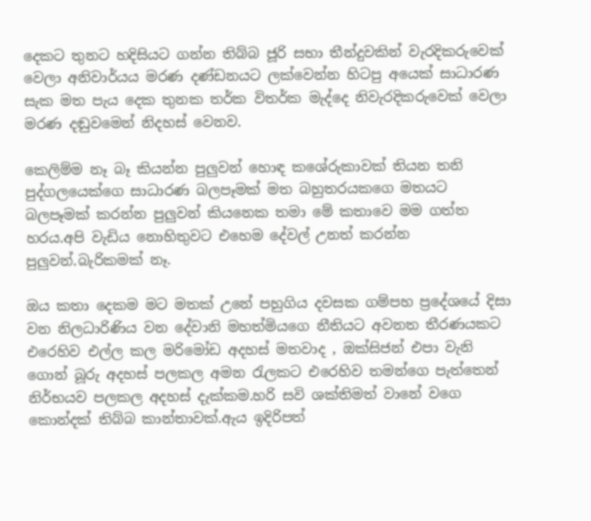දෙකට තුනට හදිසියට ගන්න තිබ්බ ජූරි සභා තීන්දුවකින් වැරදිකරුවෙක් වෙලා අනිවාර්යය මරණ දණ්ඩනයට ලක්වෙන්න හිටපු අයෙක් සාධාරණ සැක මත පැය දෙක තුනක තර්ක විතර්ක මැද්දෙ නිවැරදිකරුවෙක් වෙලා මරණ දඬුවමෙන් නිදහස් වෙනව.

කෙලිම්ම නෑ බෑ කියන්න පුලුවන් හොඳ කශේරුකාවක් තියන තනි පුද්ගලයෙක්ගෙ සාධාරණ බලපෑමක් මත බහුතරයකගෙ මතයට බලපෑමක් කරන්න පුලුවන් කියනෙක තමා මේ කතාවෙ මම ගත්ත හරය.අපි වැඩිය නොහිතුවට එහෙම දේවල් උනත් කරන්න පුලුවන්.බැරිකමක් නෑ.

ඔය කතා දෙකම මට මතක් උනේ පහුගිය දවසක ගම්පහ ප්‍රදේශයේ දිසා වන නිලධාරිණිය වන දේවානි මහත්මියගෙ නීතියට අවනත තීරණයකට එරෙහිව එල්ල කල මරිමෝඩ අදහස් මතවාද , ඔක්සිජන් එපා වැනි ගොන් බූරු අදහස් පලකල අමන රැලකට එරෙහිව තමන්ගෙ පැත්තෙන් නිර්භයව පලකල අදහස් දැක්කම.හරි සවි ශක්තිමත් වානේ වගෙ කොන්දක් තිබ්බ කාන්තාවක්.ඇය ඉදිරිපත්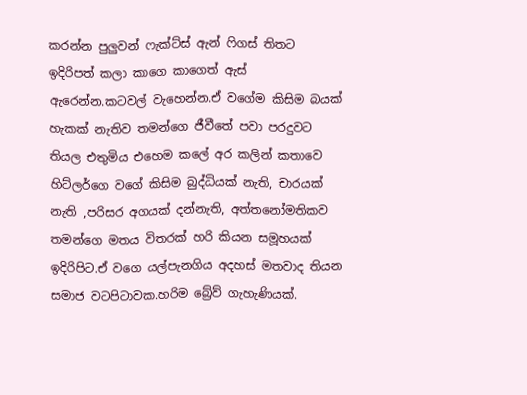කරන්න පුලුවන් ෆැක්ට්ස් ඇන් ෆිගස් තිතට ඉදිරිපත් කලා කාගෙ කාගෙත් ඇස් ඇරෙන්න.කටවල් වැහෙන්න.ඒ වගේම කිසිම බයක් හැකක් නැතිව තමන්ගෙ ජීවීතේ පවා පරදුවට තියල එතුමිය එහෙම කලේ අර කලින් කතාවෙ හිට්ලර්ගෙ වගේ කිසිම බුද්ධියක් නැති, චාරයක් නැති ,පරිසර අගයක් දන්නැති, අත්තනෝමතිකව තමන්ගෙ මතය විතරක් හරි කියන සමූහයක් ඉදිරිපිට.ඒ වගෙ යල්පැනගිය අදහස් මතවාද තියන සමාජ වටපිටාවක.හරිම බ්‍රේව් ගැහැණියක්.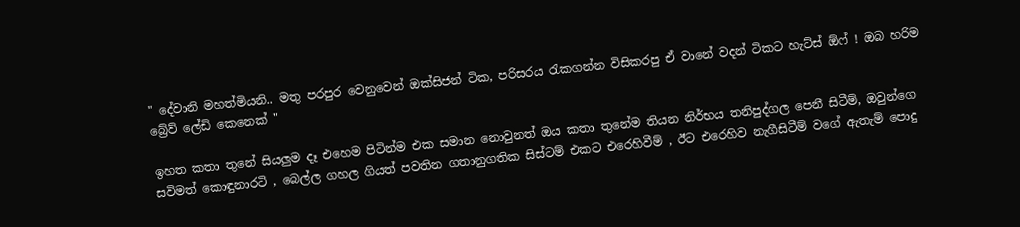" දේවානි මහත්මියනි.. මතු පරපුර වෙනුවෙන් ඔක්සිජන් ටික, පරිසරය රැකගන්න විසිකරපු ඒ වානේ වදන් ටිකට හැට්ස් ඕෆ් ! ඔබ හරිම බ්‍රේව් ලේඩි කෙනෙක් "

ඉහත කතා තුනේ සියලුම දෑ එහෙම පිටින්ම එක සමාන නොවුනත් ඔය කතා තුනේම තියන නිර්භය තනිපුද්ගල පෙනී සිටීම්, ඔවුන්ගෙ සවිමත් කොඳුනාරටි , බෙල්ල ගහල ගියත් පවතින ගතානුගතික සිස්ටම් එකට එරෙහිවීම් , ඊට එරෙහිව නැගීසිටීම් වගේ ඇතැම් පොදු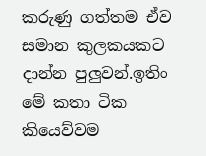කරුණු ගත්තම ඒව සමාන කුලකයකට දාන්න පුලුවන්.ඉතිං මේ කතා ටික කියෙව්වම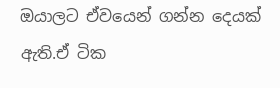ඔයාලට ඒවයෙන් ගන්න දෙයක් ඇති.ඒ ටික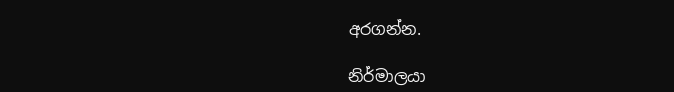අරගන්න.

නිර්මාලයා